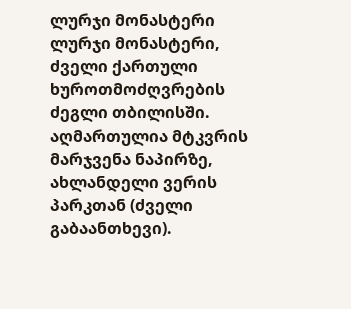ლურჯი მონასტერი
ლურჯი მონასტერი, ძველი ქართული ხუროთმოძღვრების ძეგლი თბილისში. აღმართულია მტკვრის მარჯვენა ნაპირზე, ახლანდელი ვერის პარკთან (ძველი გაბაანთხევი).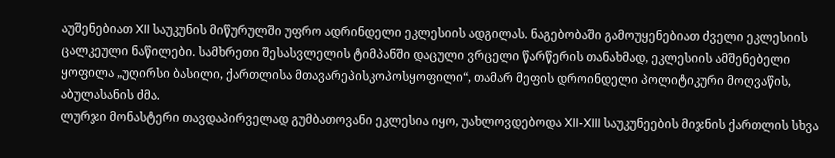აუშენებიათ XII საუკუნის მიწურულში უფრო ადრინდელი ეკლესიის ადგილას. ნაგებობაში გამოუყენებიათ ძველი ეკლესიის ცალკეული ნაწილები. სამხრეთი შესასვლელის ტიმპანში დაცული ვრცელი წარწერის თანახმად, ეკლესიის ამშენებელი ყოფილა „უღირსი ბასილი, ქართლისა მთავარეპისკოპოსყოფილი“, თამარ მეფის დროინდელი პოლიტიკური მოღვაწის, აბულასანის ძმა.
ლურჯი მონასტერი თავდაპირველად გუმბათოვანი ეკლესია იყო, უახლოვდებოდა XII-XIII საუკუნეების მიჯნის ქართლის სხვა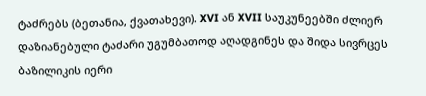ტაძრებს (ბეთანია, ქვათახევი). XVI ან XVII საუკუნეებში ძლიერ დაზიანებული ტაძარი უგუმბათოდ აღადგინეს და შიდა სივრცეს ბაზილიკის იერი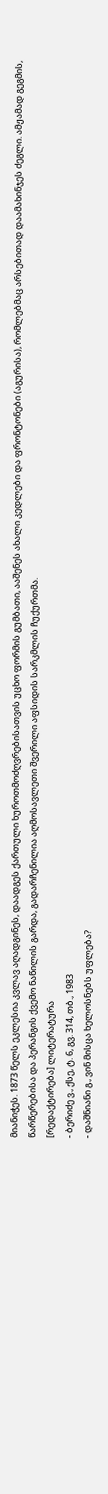მიანიჭეს. 1873 წელს ეკლესია კვლავ აღადგინეს, დაადგეს ქართული ხუროთმოძღვრებისათვის უცხო ფორმის გუმბათი, ააშენეს ახალი კედლები და ფრონტონები (აგურისა), რომლებმაც არსებითად დაამახინჯეს ძეგლი. ამჟამად გეგმის, წარწერებისა და პერანგის ქვემო ნაწილის გარდა, გადარჩენილია აღმოსავლეთი შვერილი აფსიდის სარკმლის ჩუქურთმა.
[რედაქტირება] ლიტერატურა
- ბერიძე ვ., ქსე, ტ. 6, გვ. 314, თბ., 1983
- დაშნიანი გ., ვინ მისცა ხელოსნებს უფლება?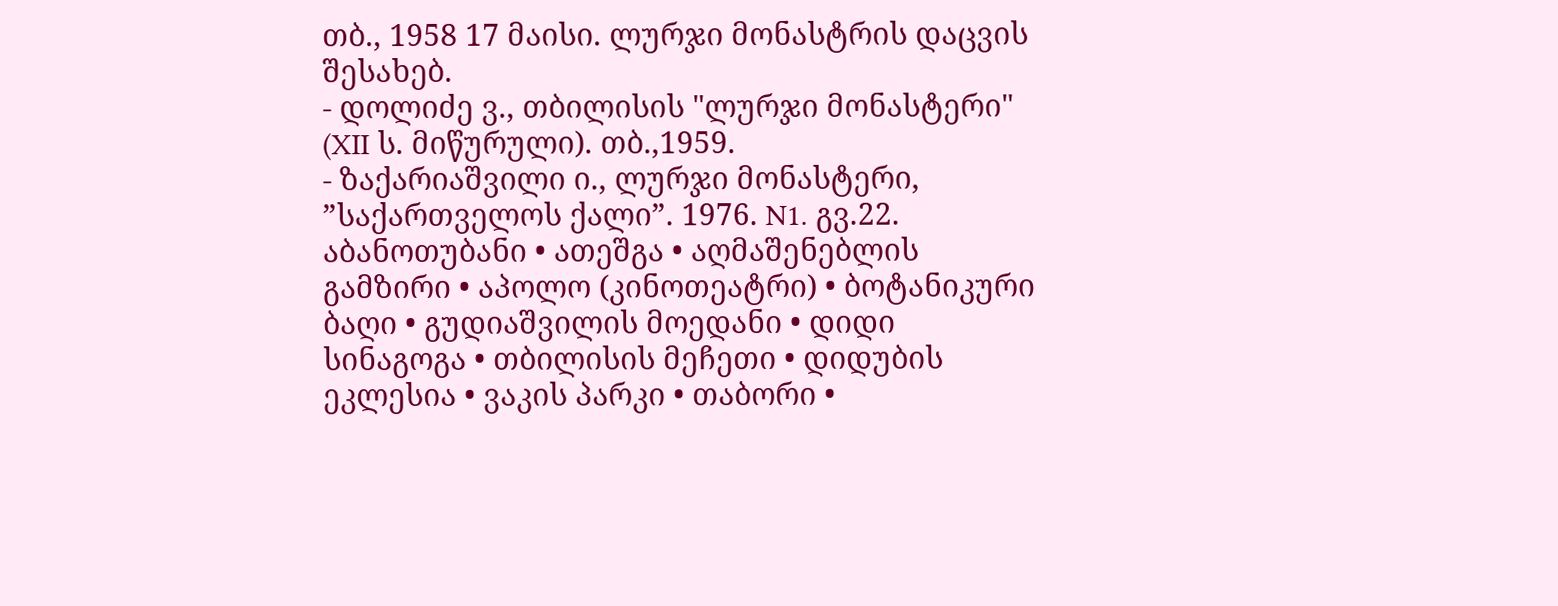თბ., 1958 17 მაისი. ლურჯი მონასტრის დაცვის შესახებ.
- დოლიძე ვ., თბილისის "ლურჯი მონასტერი" (XII ს. მიწურული). თბ.,1959.
- ზაქარიაშვილი ი., ლურჯი მონასტერი, ”საქართველოს ქალი”. 1976. N1. გვ.22.
აბანოთუბანი • ათეშგა • აღმაშენებლის გამზირი • აპოლო (კინოთეატრი) • ბოტანიკური ბაღი • გუდიაშვილის მოედანი • დიდი სინაგოგა • თბილისის მეჩეთი • დიდუბის ეკლესია • ვაკის პარკი • თაბორი •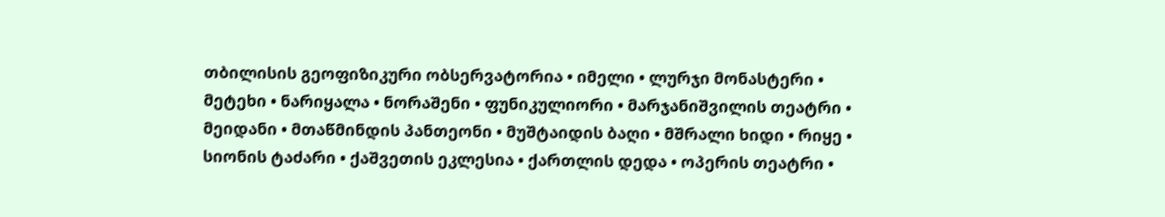თბილისის გეოფიზიკური ობსერვატორია • იმელი • ლურჯი მონასტერი • მეტეხი • ნარიყალა • ნორაშენი • ფუნიკულიორი • მარჯანიშვილის თეატრი • მეიდანი • მთაწმინდის პანთეონი • მუშტაიდის ბაღი • მშრალი ხიდი • რიყე • სიონის ტაძარი • ქაშვეთის ეკლესია • ქართლის დედა • ოპერის თეატრი •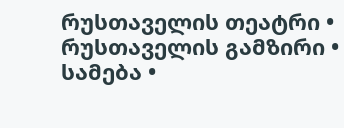რუსთაველის თეატრი • რუსთაველის გამზირი • სამება •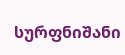სურფნიშანი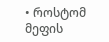• როსტომ მეფის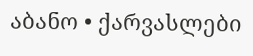აბანო • ქარვასლები